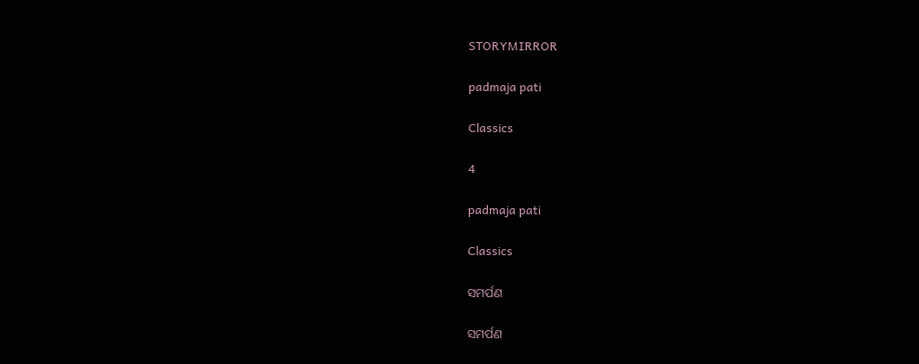STORYMIRROR

padmaja pati

Classics

4

padmaja pati

Classics

ସମର୍ପଣ

ସମର୍ପଣ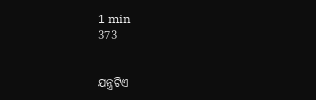1 min
373


ଯନ୍ତ୍ରଟିଏ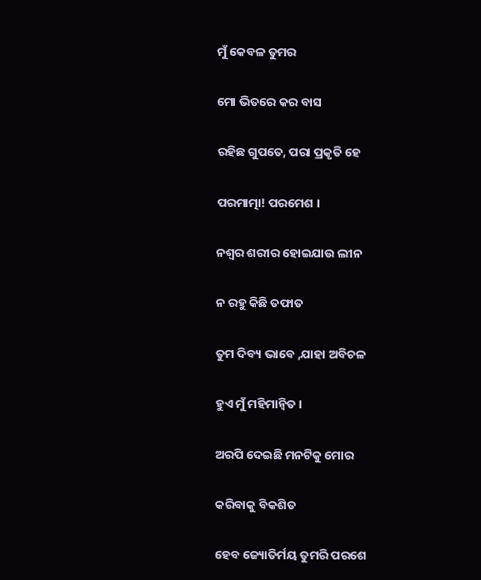ମୁଁ କେବଳ ତୁମର

ମୋ ଭିତରେ କର ବାସ

ରହିଛ ଗୁପତେ, ପରା ପ୍ରକୃତି ହେ

ପରମାତ୍ମା! ପରମେଶ ।

ନଶ୍ଵର ଶରୀର ହୋଇଯାଉ ଲୀନ

ନ ରହୁ କିଛି ତଫାତ

ତୁମ ଦିବ୍ୟ ଭାବେ ,ଯାହା ଅବିଚଳ

ହୁଏ ମୁଁ ମହିମାନ୍ଵିତ ।

ଅରପି ଦେଇଛି ମନଟିକୁ ମୋର

କରିବାକୁ ବିକଶିତ

ହେବ ଜ୍ୟୋତିର୍ମୟ ତୁମରି ପରଶେ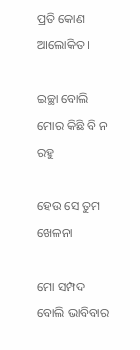ପ୍ରତି କୋଣ ଆଲୋକିତ ।

ଇଚ୍ଛା ବୋଲି ମୋର କିଛି ବି ନ ରହୁ

ହେଉ ସେ ତୁମ ଖେଳନା

ମୋ ସମ୍ପଦ ବୋଲି ଭାବିବାର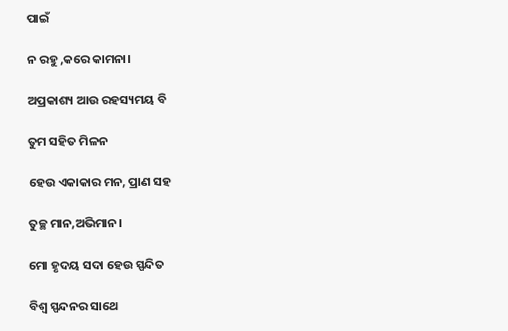ପାଇଁ

ନ ରହୁ ,କରେ କାମନା।

ଅପ୍ରକାଶ୍ୟ ଆଉ ରହସ୍ୟମୟ ବି

ତୁମ ସହିତ ମିଳନ

ହେଉ ଏକାକାର ମନ, ପ୍ରାଣ ସହ

ତୁଚ୍ଛ ମାନ,ଅଭିମାନ।

ମୋ ହୃଦୟ ସଦା ହେଉ ସ୍ପନ୍ଦିତ

ବିଶ୍ଵ ସ୍ପନ୍ଦନର ସାଥେ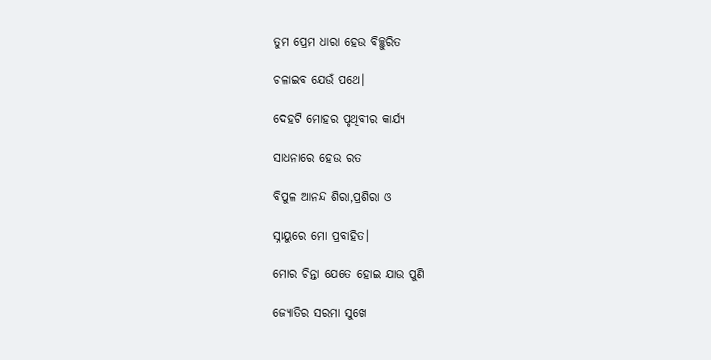ତୁମ ପ୍ରେମ ଧାରା ହେଉ ବିଚ୍ଛୁରିତ

ଚଳାଇବ ଯେଉଁ ପଥେ।

ଦେହଟି ମୋହର ପୃଥିବୀର କାର୍ଯ୍ୟ

ସାଧନାରେ ହେଉ ରତ

ବିପୁଳ ଆନନ୍ଦ ଶିରା,ପ୍ରଶିରା ଓ

ସ୍ନାୟୁରେ ମୋ ପ୍ରବାହିତ।

ମୋର ଚିନ୍ତା ଯେତେ ହୋଇ ଯାଉ ପୁଣି

ଜ୍ୟୋତିର ସରମା ସୁଖେ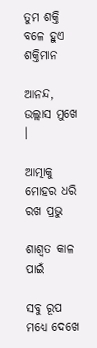ତୁମ ଶକ୍ତି ବଳେ ହୁଏ ଶକ୍ତିମାନ

ଆନନ୍ଦ, ଉଲ୍ଲାସ ମୁଖେ ।

ଆତ୍ମାକୁ ମୋହର ଧରି ରଖ ପ୍ରଭୁ

ଶାଶ୍ଵତ କାଳ ପାଇଁ

ସବୁ ରୂପ ମଧ୍ୟେ ଦେଖେ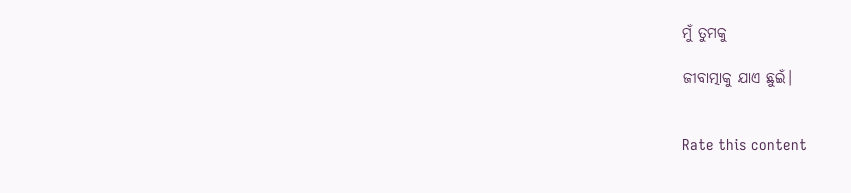ମୁଁ ତୁମକୁ

ଜୀବାତ୍ମାକୁ ଯାଏ ଛୁଇଁ।


Rate this content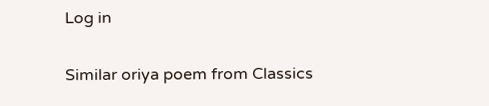Log in

Similar oriya poem from Classics